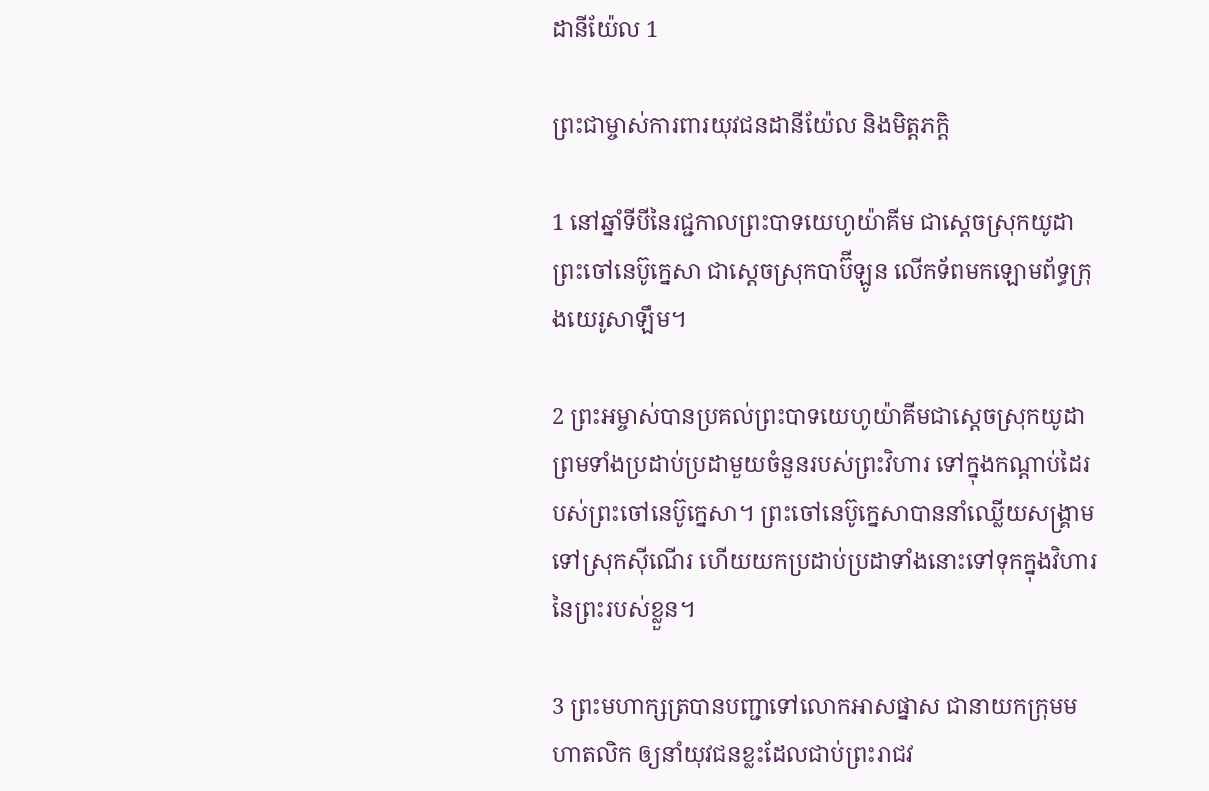ដានី‌យ៉ែល 1

ព្រះ‌ជាម្ចាស់ការ‌ពារយុវជនដានី‌យ៉ែល និងមិត្ត‌ភក្ដិ

1 នៅឆ្នាំទីបីនៃរជ្ជកាលព្រះ‌បាទយេហូ‌យ៉ាគីម ជាស្ដេចស្រុកយូដា ព្រះ‌ចៅនេប៊ូ‌ក្នេសា ជាស្ដេចស្រុកបាប៊ី‌ឡូន លើកទ័ពមកឡោម‌ព័ទ្ធក្រុងយេរូ‌សាឡឹម។

2 ព្រះ‌អម្ចាស់បានប្រគល់ព្រះ‌បាទយេហូ‌យ៉ាគីមជាស្ដេចស្រុកយូដា ព្រមទាំងប្រដាប់‌ប្រដាមួយចំនួនរបស់ព្រះ‌វិហារ ទៅក្នុងកណ្ដាប់ដៃរបស់ព្រះ‌ចៅនេប៊ូ‌ក្នេសា។ ព្រះ‌ចៅនេប៊ូ‌ក្នេសាបាននាំឈ្លើយសង្គ្រាមទៅស្រុកស៊ី‌ណើរ ហើយយកប្រដាប់‌ប្រដាទាំងនោះទៅទុកក្នុងវិហារនៃព្រះរបស់ខ្លួន។

3 ព្រះ‌មហា‌ក្សត្របានបញ្ជាទៅលោកអាស‌ផ្នាស ជានាយកក្រុមមហា‌តលិក ឲ្យនាំយុវជនខ្លះដែលជាប់ព្រះ‌រាជ‌វ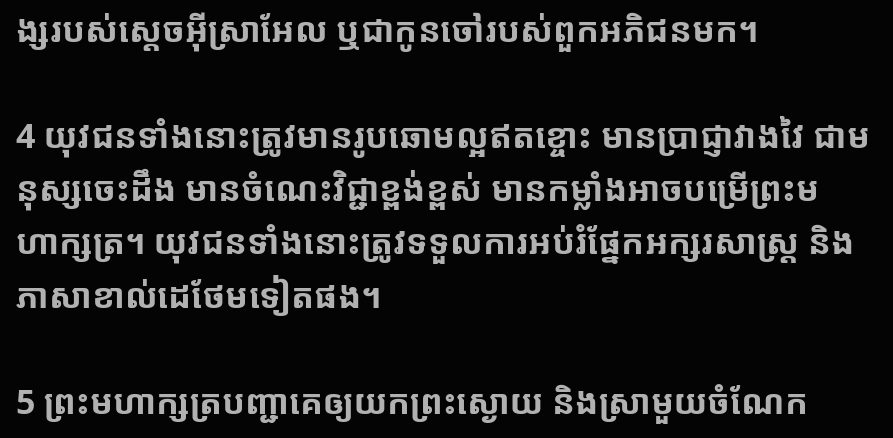ង្សរបស់ស្ដេចអ៊ីស្រា‌អែល ឬជាកូនចៅរបស់ពួកអភិជនមក។

4 យុវជនទាំងនោះត្រូវមានរូបឆោមល្អឥតខ្ចោះ មានប្រាជ្ញាវាង‌វៃ ជាមនុស្សចេះដឹង មានចំណេះវិជ្ជាខ្ពង់‌ខ្ពស់ មានកម្លាំងអាចបម្រើព្រះ‌មហា‌ក្សត្រ។ យុវជនទាំងនោះត្រូវទទួលការអប់រំផ្នែកអក្សរ‌សាស្ត្រ និងភាសាខាល់ដេថែមទៀតផង។

5 ព្រះ‌មហា‌ក្សត្របញ្ជាគេឲ្យយកព្រះ‌ស្ងោយ និងស្រាមួយចំណែក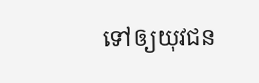ទៅឲ្យយុវជន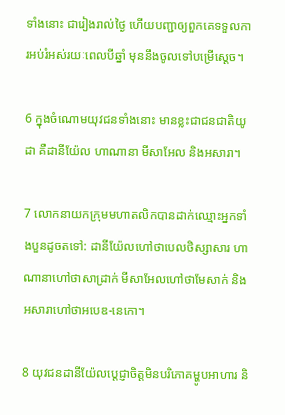ទាំងនោះ ជារៀងរាល់ថ្ងៃ ហើយបញ្ជាឲ្យពួកគេទទួលការអប់រំអស់រយៈពេលបីឆ្នាំ មុននឹងចូលទៅបម្រើស្ដេច។

6 ក្នុងចំណោមយុវជនទាំងនោះ មានខ្លះជាជន‌ជាតិយូដា គឺដានី‌យ៉ែល ហាណា‌នា មីសា‌អែល និងអសា‌រា។

7 លោកនាយកក្រុមមហា‌តលិកបានដាក់ឈ្មោះអ្នកទាំងបួនដូចតទៅ: ដានី‌យ៉ែលហៅថាបេល‌ថិស្សា‌សារ ហាណា‌នាហៅថាសាដ្រាក់ មីសា‌អែលហៅថាមែសាក់ និងអសា‌រាហៅថាអបេឌ-នេកោ។

8 យុវជនដានី‌យ៉ែលប្ដេជ្ញាចិត្តមិនបរិភោគម្ហូបអាហារ និ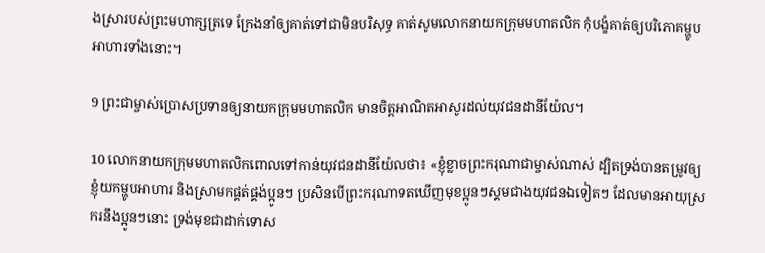ងស្រារបស់ព្រះ‌មហា‌ក្សត្រទេ ក្រែងនាំឲ្យគាត់ទៅជាមិនបរិសុទ្ធ គាត់សូមលោកនាយកក្រុមមហា‌តលិក កុំបង្ខំគាត់ឲ្យបរិភោគម្ហូបអាហារទាំងនោះ។

9 ព្រះ‌ជាម្ចាស់ប្រោសប្រទានឲ្យនាយកក្រុមមហា‌តលិក មានចិត្តអាណិត‌អាសូរដល់យុវជនដានី‌យ៉ែល។

10 លោកនាយកក្រុមមហា‌តលិកពោលទៅកាន់យុវជនដានី‌យ៉ែលថា៖ «ខ្ញុំខ្លាចព្រះ‌ករុណាជាម្ចាស់ណាស់ ដ្បិតទ្រង់បានតម្រូវឲ្យខ្ញុំយកម្ហូបអាហារ និងស្រាមកផ្គត់‌ផ្គង់ប្អូនៗ ប្រសិនបើព្រះ‌ករុណាទតឃើញមុខប្អូនៗស្គមជាងយុវជនឯទៀតៗ ដែលមានអាយុស្រករនឹងប្អូនៗនោះ ទ្រង់មុខជាដាក់ទោស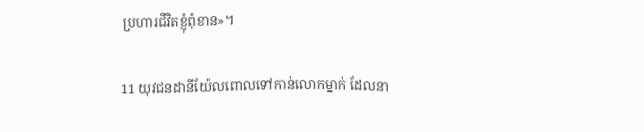ប្រហារជីវិតខ្ញុំពុំ‌ខាន»។

11 យុវជនដានី‌យ៉ែលពោលទៅកាន់លោកម្នាក់ ដែលនា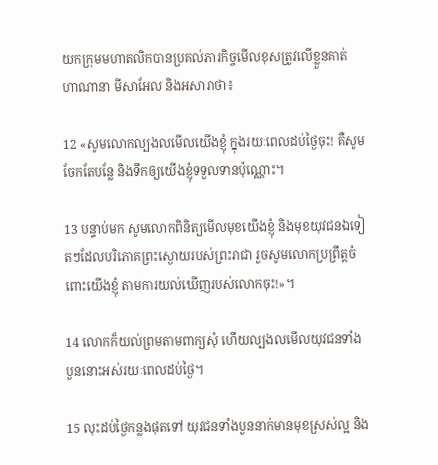យកក្រុមមហា‌តលិកបានប្រគល់ភារ‌កិច្ចមើលខុសត្រូវលើខ្លួនគាត់ ហាណា‌នា មីសា‌អែល និងអសា‌រាថា៖

12 «សូមលោកល្បង‌លមើលយើងខ្ញុំ ក្នុងរយៈពេលដប់ថ្ងៃចុះ! គឺសូមចែកតែបន្លែ និងទឹកឲ្យយើងខ្ញុំទទួលទានប៉ុណ្ណោះ។

13 បន្ទាប់មក សូមលោកពិនិត្យមើលមុខយើងខ្ញុំ និងមុខយុវជនឯទៀតៗដែលបរិភោគព្រះ‌ស្ងោយរបស់ព្រះ‌រាជា រួចសូមលោកប្រព្រឹត្តចំពោះយើងខ្ញុំ តាមការយល់ឃើញរបស់លោកចុះ!»។

14 លោកក៏យល់ព្រមតាមពាក្យសុំ ហើយល្បង‌លមើលយុវជនទាំងបួននោះអស់រយៈពេលដប់ថ្ងៃ។

15 លុះដប់ថ្ងៃកន្លងផុតទៅ យុវជនទាំងបួននាក់មានមុខស្រស់ល្អ និង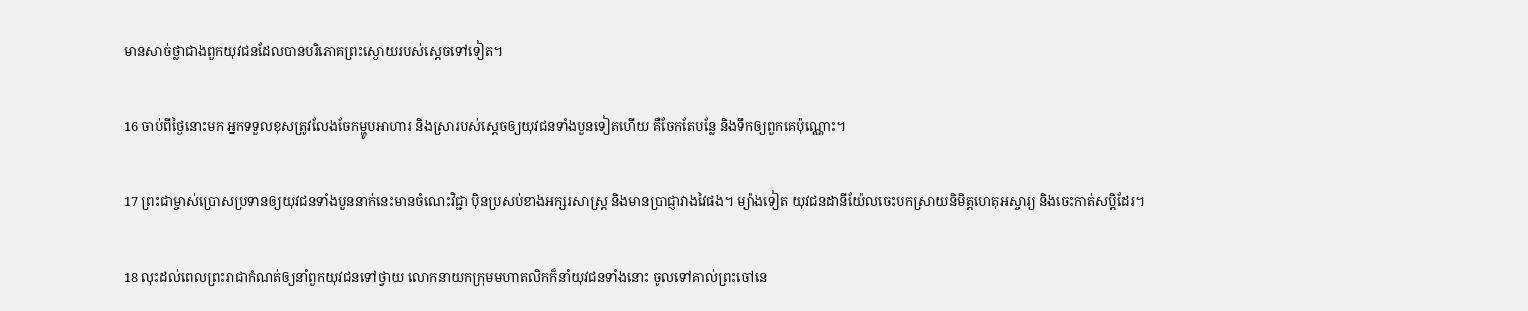មានសាច់ថ្លាជាងពួកយុវជនដែលបានបរិភោគព្រះ‌ស្ងោយរបស់ស្ដេចទៅទៀត។

16 ចាប់ពីថ្ងៃនោះមក អ្នកទទួលខុសត្រូវលែងចែកម្ហូបអាហារ និងស្រារបស់ស្ដេចឲ្យយុវជនទាំងបួនទៀតហើយ គឺចែកតែបន្លែ និងទឹកឲ្យពួកគេប៉ុណ្ណោះ។

17 ព្រះ‌ជាម្ចាស់ប្រោសប្រទានឲ្យយុវជនទាំងបួននាក់នេះមានចំណេះវិជ្ជា ប៉ិន‌ប្រសប់ខាងអក្សរ‌សាស្ត្រ និងមានប្រាជ្ញាវាង‌វៃផង។ ម្យ៉ាងទៀត យុវជនដានី‌យ៉ែលចេះបកស្រាយនិមិត្ត‌ហេតុអស្ចារ្យ និងចេះកាត់សប្ដិដែរ។

18 លុះដល់ពេលព្រះ‌រាជាកំណត់ឲ្យនាំពួកយុវជនទៅថ្វាយ លោកនាយកក្រុមមហា‌តលិកក៏នាំយុវជនទាំងនោះ ចូលទៅគាល់ព្រះចៅនេ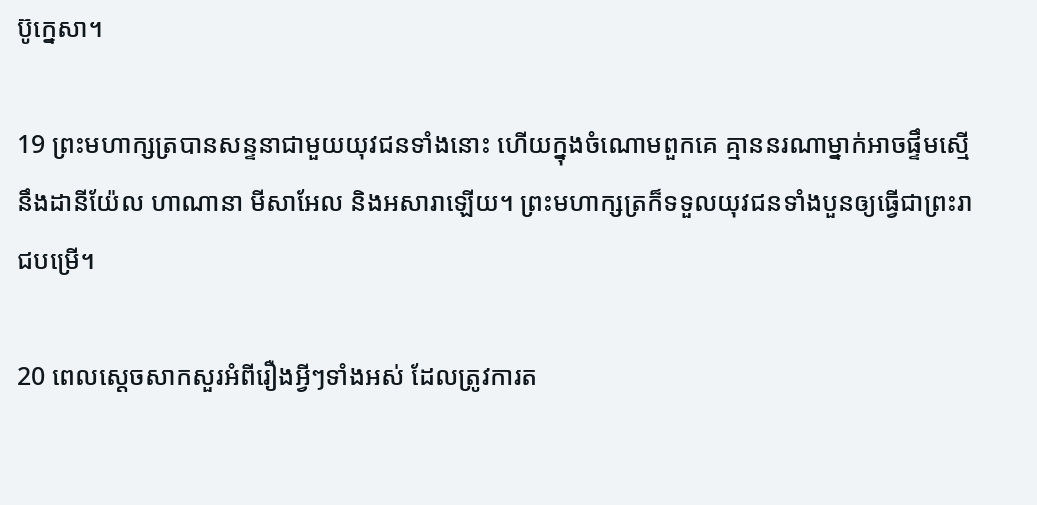ប៊ូ‌ក្នេសា។

19 ព្រះ‌មហា‌ក្សត្របានសន្ទនាជាមួយយុវជនទាំងនោះ ហើយក្នុងចំណោមពួកគេ គ្មាននរណាម្នាក់អាចផ្ទឹមស្មើនឹងដានី‌យ៉ែល ហាណា‌នា មីសា‌អែល និងអសា‌រាឡើយ។ ព្រះ‌មហា‌ក្សត្រក៏ទទួលយុវជនទាំងបួនឲ្យធ្វើជាព្រះ‌រាជបម្រើ។

20 ពេលស្ដេចសាកសួរអំពីរឿងអ្វីៗទាំងអស់ ដែលត្រូវការត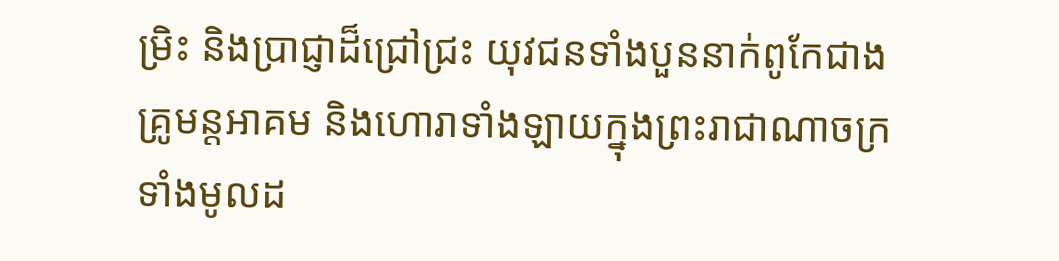ម្រិះ និងប្រាជ្ញាដ៏ជ្រៅជ្រះ យុវជនទាំងបួននាក់ពូកែជាងគ្រូមន្ត‌អាគម និងហោរាទាំង‌ឡាយក្នុងព្រះ‌រាជា‌ណាចក្រទាំងមូលដ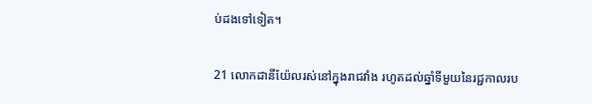ប់ដងទៅទៀត។

21 លោកដានី‌យ៉ែលរស់នៅក្នុងរាជ‌វាំង រហូតដល់ឆ្នាំទីមួយនៃរជ្ជកាលរប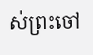ស់ព្រះចៅ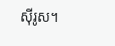ស៊ីរូស។